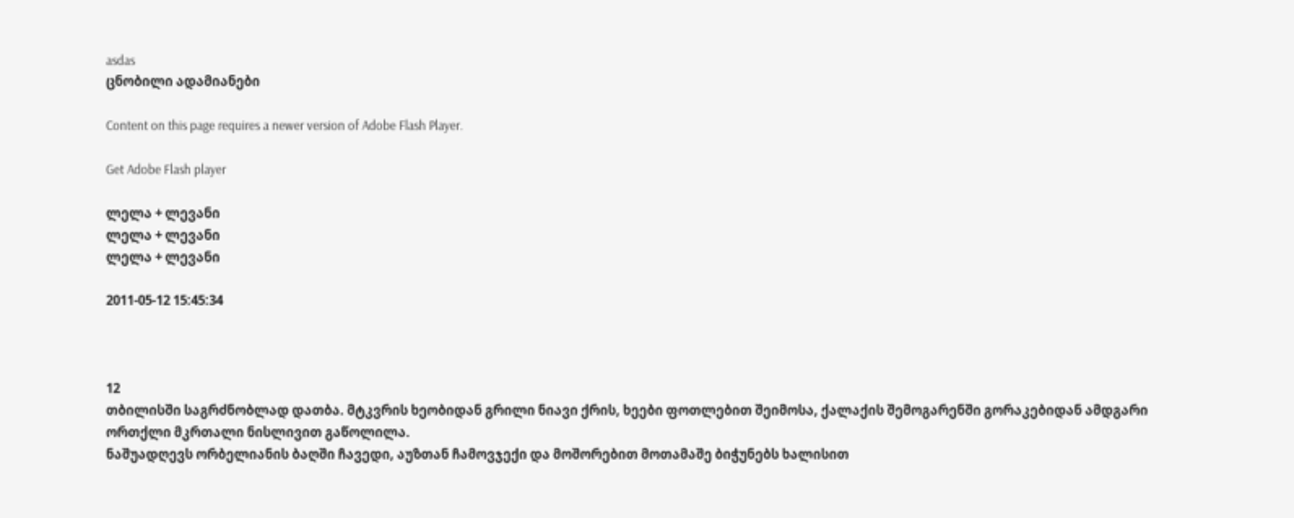asdas
ცნობილი ადამიანები

Content on this page requires a newer version of Adobe Flash Player.

Get Adobe Flash player

ლელა + ლევანი
ლელა + ლევანი
ლელა + ლევანი

2011-05-12 15:45:34



12
თბილისში საგრძნობლად დათბა. მტკვრის ხეობიდან გრილი ნიავი ქრის, ხეები ფოთლებით შეიმოსა, ქალაქის შემოგარენში გორაკებიდან ამდგარი ორთქლი მკრთალი ნისლივით გაწოლილა.
ნაშუადღევს ორბელიანის ბაღში ჩავედი, აუზთან ჩამოვჯექი და მოშორებით მოთამაშე ბიჭუნებს ხალისით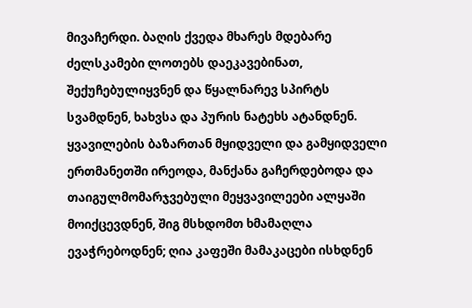მივაჩერდი. ბაღის ქვედა მხარეს მდებარე ძელსკამები ლოთებს დაეკავებინათ, შექუჩებულიყვნენ და წყალნარევ სპირტს სვამდნენ, ხახვსა და პურის ნატეხს ატანდნენ. ყვავილების ბაზართან მყიდველი და გამყიდველი ერთმანეთში ირეოდა, მანქანა გაჩერდებოდა და თაიგულმომარჯვებული მეყვავილეები ალყაში მოიქცევდნენ, შიგ მსხდომთ ხმამაღლა ევაჭრებოდნენ; ღია კაფეში მამაკაცები ისხდნენ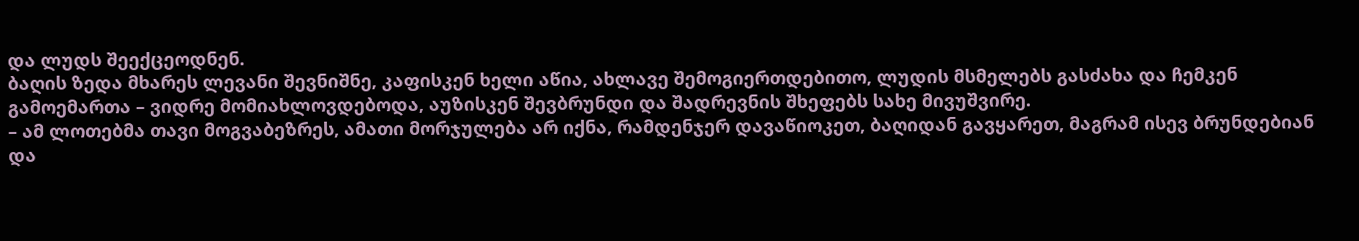და ლუდს შეექცეოდნენ.
ბაღის ზედა მხარეს ლევანი შევნიშნე, კაფისკენ ხელი აწია, ახლავე შემოგიერთდებითო, ლუდის მსმელებს გასძახა და ჩემკენ გამოემართა – ვიდრე მომიახლოვდებოდა, აუზისკენ შევბრუნდი და შადრევნის შხეფებს სახე მივუშვირე.
– ამ ლოთებმა თავი მოგვაბეზრეს, ამათი მორჯულება არ იქნა, რამდენჯერ დავაწიოკეთ, ბაღიდან გავყარეთ, მაგრამ ისევ ბრუნდებიან და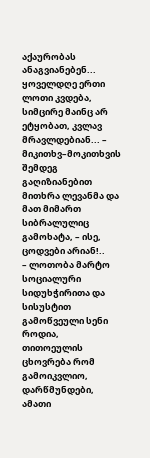აქაურობას ანაგვიანებენ... ყოველდღე ერთი ლოთი კვდება, სიმცირე მაინც არ ეტყობათ, კვლავ მრავლდებიან... – მიკითხვ–მოკითხვის შემდეგ გაღიზიანებით მითხრა ლევანმა და მათ მიმართ სიბრალულიც გამოხატა, – ისე, ცოდვები არიან!..
– ლოთობა მარტო სოციალური სიდუხჭირითა და სისუსტით გამოწვეული სენი როდია, თითოეულის ცხოვრება რომ გამოიკვლიო, დარწმუნდები, ამათი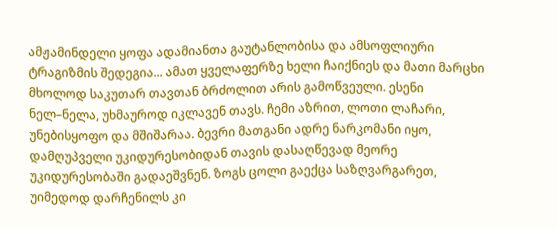ამჟამინდელი ყოფა ადამიანთა გაუტანლობისა და ამსოფლიური ტრაგიზმის შედეგია... ამათ ყველაფერზე ხელი ჩაიქნიეს და მათი მარცხი მხოლოდ საკუთარ თავთან ბრძოლით არის გამოწვეული. ესენი ნელ–ნელა, უხმაუროდ იკლავენ თავს. ჩემი აზრით, ლოთი ლაჩარი, უნებისყოფო და მშიშარაა. ბევრი მათგანი ადრე ნარკომანი იყო, დამღუპველი უკიდურესობიდან თავის დასაღწევად მეორე უკიდურესობაში გადაეშვნენ. ზოგს ცოლი გაექცა საზღვარგარეთ, უიმედოდ დარჩენილს კი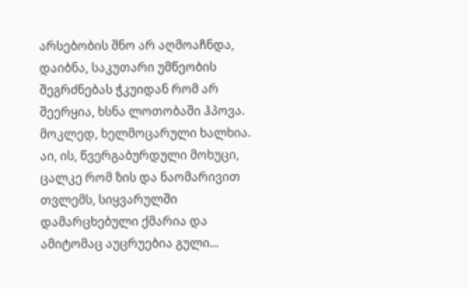არსებობის შნო არ აღმოაჩნდა, დაიბნა, საკუთარი უმწეობის შეგრძნებას ჭკუიდან რომ არ შეერყია, ხსნა ლოთობაში ჰპოვა. მოკლედ, ხელმოცარული ხალხია. აი, ის, წვერგაბურდული მოხუცი, ცალკე რომ ზის და ნაომარივით თვლემს, სიყვარულში დამარცხებული ქმარია და ამიტომაც აუცრუებია გული...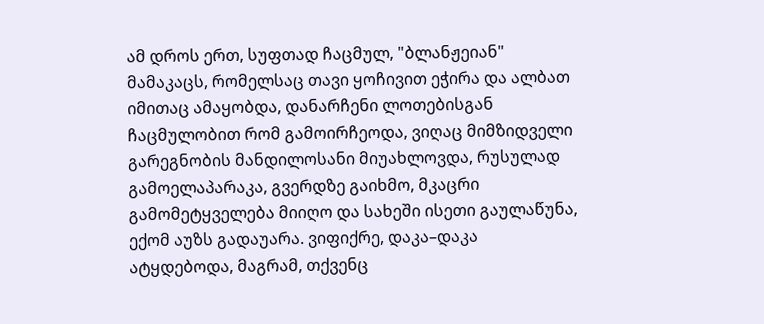ამ დროს ერთ, სუფთად ჩაცმულ, "ბლანჟეიან" მამაკაცს, რომელსაც თავი ყოჩივით ეჭირა და ალბათ იმითაც ამაყობდა, დანარჩენი ლოთებისგან ჩაცმულობით რომ გამოირჩეოდა, ვიღაც მიმზიდველი გარეგნობის მანდილოსანი მიუახლოვდა, რუსულად გამოელაპარაკა, გვერდზე გაიხმო, მკაცრი გამომეტყველება მიიღო და სახეში ისეთი გაულაწუნა, ექომ აუზს გადაუარა. ვიფიქრე, დაკა–დაკა ატყდებოდა, მაგრამ, თქვენც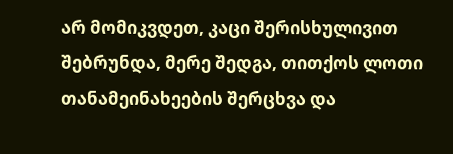არ მომიკვდეთ, კაცი შერისხულივით შებრუნდა, მერე შედგა, თითქოს ლოთი თანამეინახეების შერცხვა და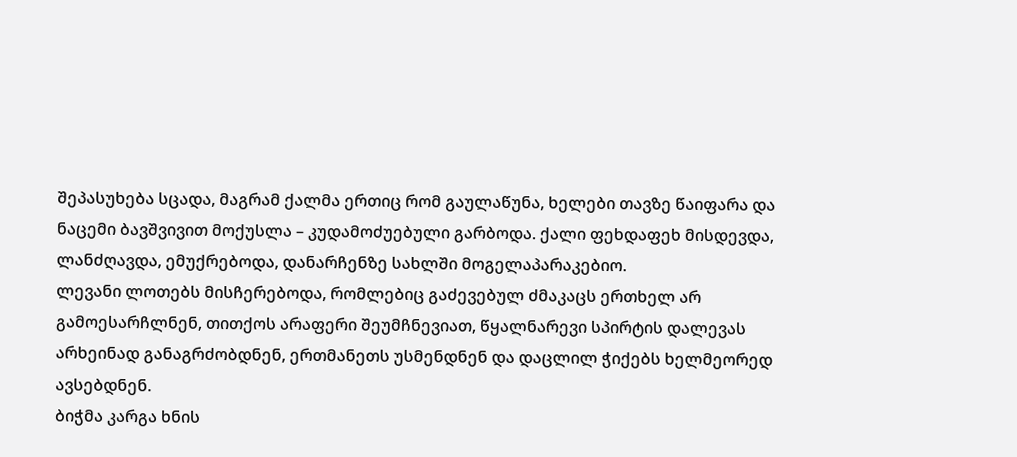შეპასუხება სცადა, მაგრამ ქალმა ერთიც რომ გაულაწუნა, ხელები თავზე წაიფარა და ნაცემი ბავშვივით მოქუსლა – კუდამოძუებული გარბოდა. ქალი ფეხდაფეხ მისდევდა, ლანძღავდა, ემუქრებოდა, დანარჩენზე სახლში მოგელაპარაკებიო.
ლევანი ლოთებს მისჩერებოდა, რომლებიც გაძევებულ ძმაკაცს ერთხელ არ გამოესარჩლნენ, თითქოს არაფერი შეუმჩნევიათ, წყალნარევი სპირტის დალევას არხეინად განაგრძობდნენ, ერთმანეთს უსმენდნენ და დაცლილ ჭიქებს ხელმეორედ ავსებდნენ.
ბიჭმა კარგა ხნის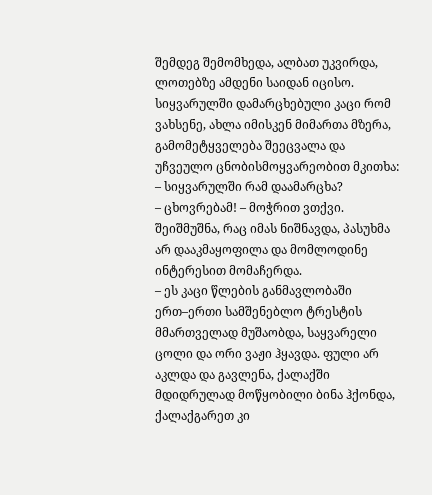შემდეგ შემომხედა, ალბათ უკვირდა, ლოთებზე ამდენი საიდან იცისო. სიყვარულში დამარცხებული კაცი რომ ვახსენე, ახლა იმისკენ მიმართა მზერა, გამომეტყველება შეეცვალა და უჩვეულო ცნობისმოყვარეობით მკითხა:
– სიყვარულში რამ დაამარცხა?
– ცხოვრებამ! – მოჭრით ვთქვი.
შეიშმუშნა, რაც იმას ნიშნავდა, პასუხმა არ დააკმაყოფილა და მომლოდინე ინტერესით მომაჩერდა.
– ეს კაცი წლების განმავლობაში ერთ–ერთი სამშენებლო ტრესტის მმართველად მუშაობდა, საყვარელი ცოლი და ორი ვაჟი ჰყავდა. ფული არ აკლდა და გავლენა, ქალაქში მდიდრულად მოწყობილი ბინა ჰქონდა, ქალაქგარეთ კი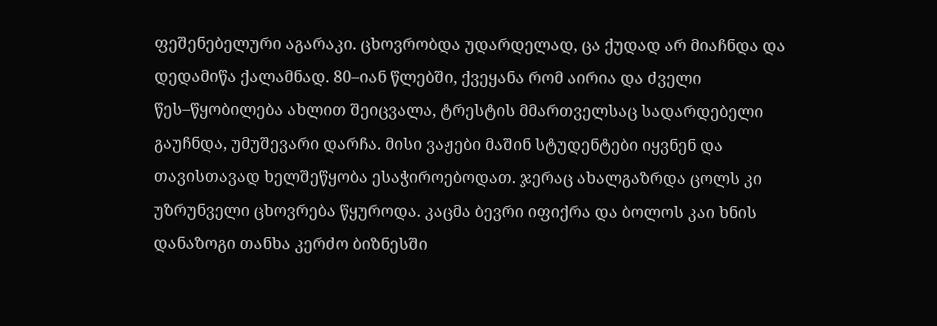ფეშენებელური აგარაკი. ცხოვრობდა უდარდელად, ცა ქუდად არ მიაჩნდა და დედამიწა ქალამნად. 80–იან წლებში, ქვეყანა რომ აირია და ძველი წეს–წყობილება ახლით შეიცვალა, ტრესტის მმართველსაც სადარდებელი გაუჩნდა, უმუშევარი დარჩა. მისი ვაჟები მაშინ სტუდენტები იყვნენ და თავისთავად ხელშეწყობა ესაჭიროებოდათ. ჯერაც ახალგაზრდა ცოლს კი უზრუნველი ცხოვრება წყუროდა. კაცმა ბევრი იფიქრა და ბოლოს კაი ხნის დანაზოგი თანხა კერძო ბიზნესში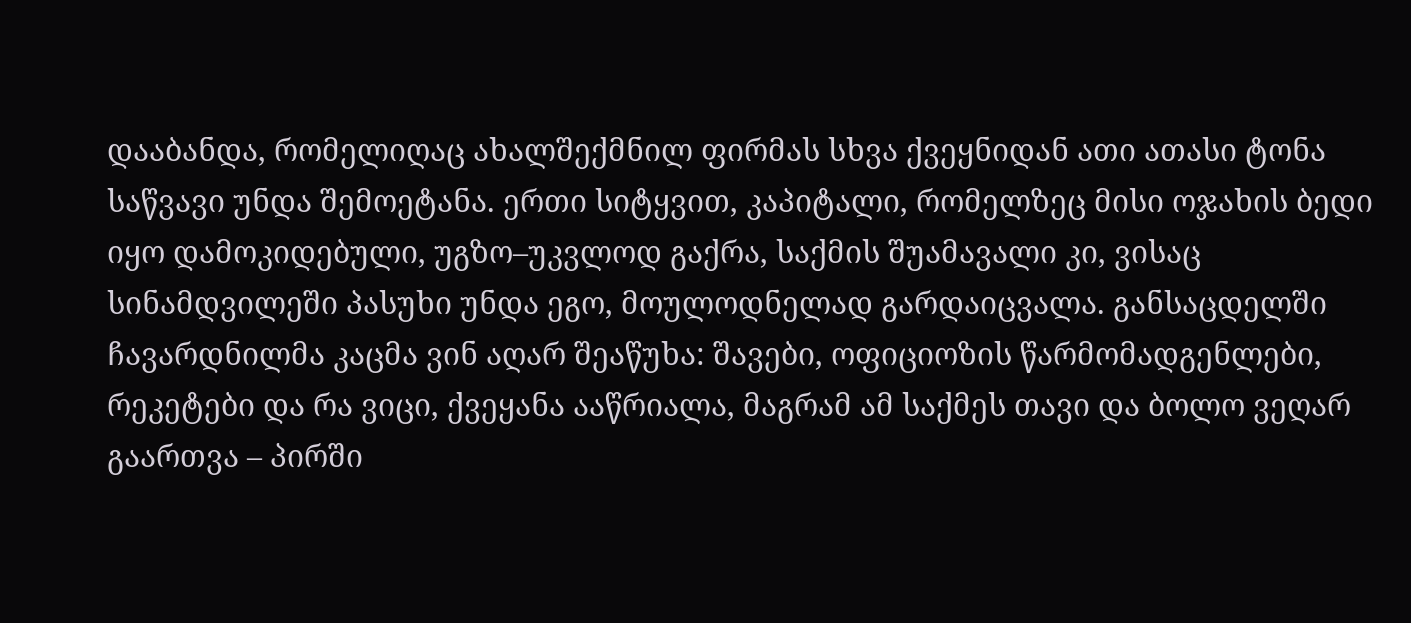დააბანდა, რომელიღაც ახალშექმნილ ფირმას სხვა ქვეყნიდან ათი ათასი ტონა საწვავი უნდა შემოეტანა. ერთი სიტყვით, კაპიტალი, რომელზეც მისი ოჯახის ბედი იყო დამოკიდებული, უგზო–უკვლოდ გაქრა, საქმის შუამავალი კი, ვისაც სინამდვილეში პასუხი უნდა ეგო, მოულოდნელად გარდაიცვალა. განსაცდელში ჩავარდნილმა კაცმა ვინ აღარ შეაწუხა: შავები, ოფიციოზის წარმომადგენლები, რეკეტები და რა ვიცი, ქვეყანა ააწრიალა, მაგრამ ამ საქმეს თავი და ბოლო ვეღარ გაართვა – პირში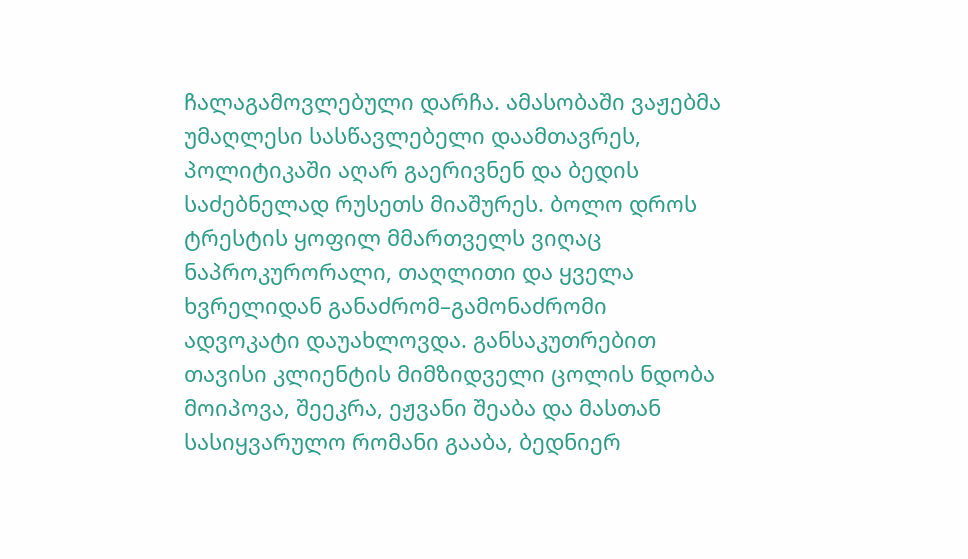ჩალაგამოვლებული დარჩა. ამასობაში ვაჟებმა უმაღლესი სასწავლებელი დაამთავრეს, პოლიტიკაში აღარ გაერივნენ და ბედის საძებნელად რუსეთს მიაშურეს. ბოლო დროს ტრესტის ყოფილ მმართველს ვიღაც ნაპროკურორალი, თაღლითი და ყველა ხვრელიდან განაძრომ–გამონაძრომი ადვოკატი დაუახლოვდა. განსაკუთრებით თავისი კლიენტის მიმზიდველი ცოლის ნდობა მოიპოვა, შეეკრა, ეჟვანი შეაბა და მასთან სასიყვარულო რომანი გააბა, ბედნიერ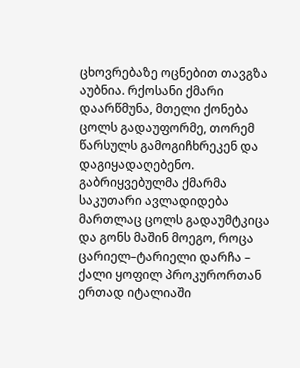ცხოვრებაზე ოცნებით თავგზა აუბნია. რქოსანი ქმარი დაარწმუნა, მთელი ქონება ცოლს გადაუფორმე, თორემ წარსულს გამოგიჩხრეკენ და დაგიყადაღებენო. გაბრიყვებულმა ქმარმა საკუთარი ავლადიდება მართლაც ცოლს გადაუმტკიცა და გონს მაშინ მოეგო, როცა ცარიელ–ტარიელი დარჩა – ქალი ყოფილ პროკურორთან ერთად იტალიაში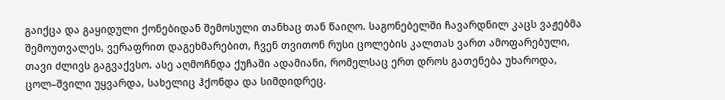გაიქცა და გაყიდული ქონებიდან შემოსული თანხაც თან წაიღო. საგონებელში ჩავარდნილ კაცს ვაჟებმა შემოუთვალეს, ვერაფრით დაგეხმარებით, ჩვენ თვითონ რუსი ცოლების კალთას ვართ ამოფარებული, თავი ძლივს გაგვაქვსო. ასე აღმოჩნდა ქუჩაში ადამიანი, რომელსაც ერთ დროს გათენება უხაროდა, ცოლ–შვილი უყვარდა, სახელიც ჰქონდა და სიმდიდრეც.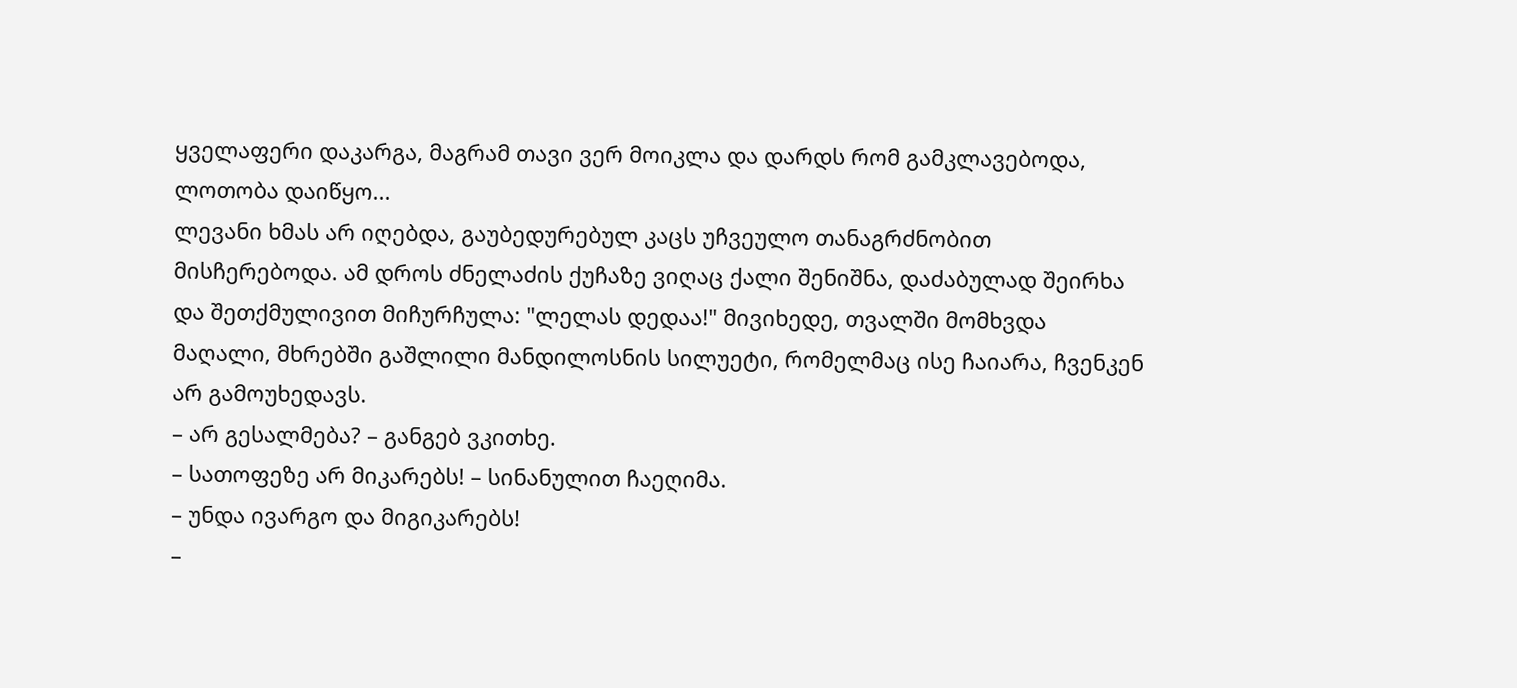ყველაფერი დაკარგა, მაგრამ თავი ვერ მოიკლა და დარდს რომ გამკლავებოდა, ლოთობა დაიწყო...
ლევანი ხმას არ იღებდა, გაუბედურებულ კაცს უჩვეულო თანაგრძნობით მისჩერებოდა. ამ დროს ძნელაძის ქუჩაზე ვიღაც ქალი შენიშნა, დაძაბულად შეირხა და შეთქმულივით მიჩურჩულა: "ლელას დედაა!" მივიხედე, თვალში მომხვდა მაღალი, მხრებში გაშლილი მანდილოსნის სილუეტი, რომელმაც ისე ჩაიარა, ჩვენკენ არ გამოუხედავს.
– არ გესალმება? – განგებ ვკითხე.
– სათოფეზე არ მიკარებს! – სინანულით ჩაეღიმა.
– უნდა ივარგო და მიგიკარებს!
–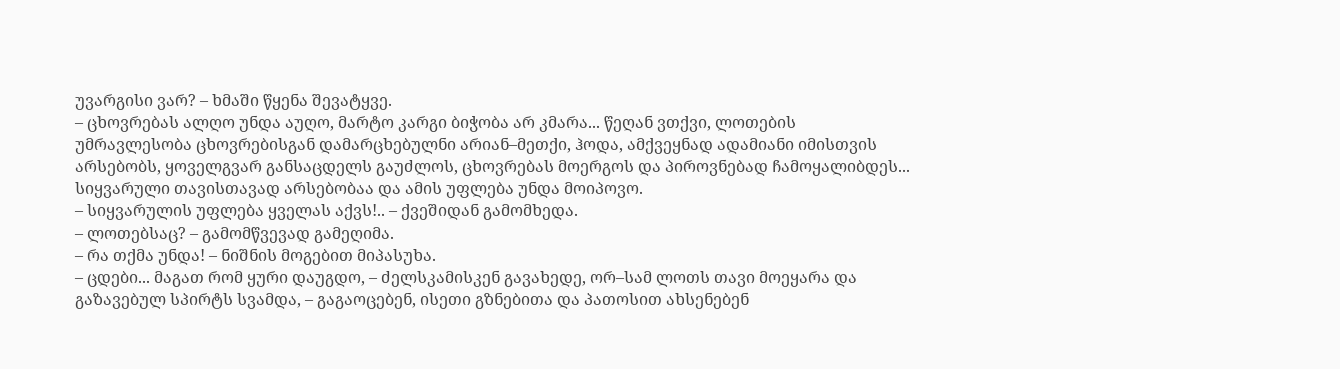უვარგისი ვარ? – ხმაში წყენა შევატყვე.
– ცხოვრებას ალღო უნდა აუღო, მარტო კარგი ბიჭობა არ კმარა... წეღან ვთქვი, ლოთების უმრავლესობა ცხოვრებისგან დამარცხებულნი არიან–მეთქი, ჰოდა, ამქვეყნად ადამიანი იმისთვის არსებობს, ყოველგვარ განსაცდელს გაუძლოს, ცხოვრებას მოერგოს და პიროვნებად ჩამოყალიბდეს... სიყვარული თავისთავად არსებობაა და ამის უფლება უნდა მოიპოვო.
– სიყვარულის უფლება ყველას აქვს!.. – ქვეშიდან გამომხედა.
– ლოთებსაც? – გამომწვევად გამეღიმა.
– რა თქმა უნდა! – ნიშნის მოგებით მიპასუხა.
– ცდები... მაგათ რომ ყური დაუგდო, – ძელსკამისკენ გავახედე, ორ–სამ ლოთს თავი მოეყარა და გაზავებულ სპირტს სვამდა, – გაგაოცებენ, ისეთი გზნებითა და პათოსით ახსენებენ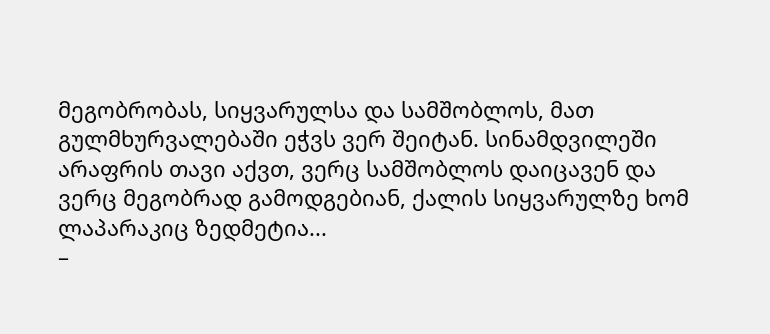მეგობრობას, სიყვარულსა და სამშობლოს, მათ გულმხურვალებაში ეჭვს ვერ შეიტან. სინამდვილეში არაფრის თავი აქვთ, ვერც სამშობლოს დაიცავენ და ვერც მეგობრად გამოდგებიან, ქალის სიყვარულზე ხომ ლაპარაკიც ზედმეტია...
–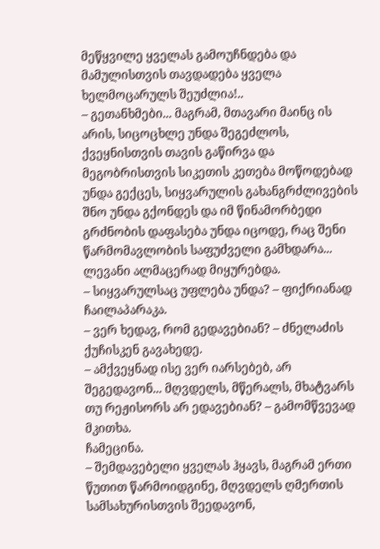მეწყვილე ყველას გამოუჩნდება და მამულისთვის თავდადება ყველა ხელმოცარულს შეუძლია!..
– გეთანხმები... მაგრამ, მთავარი მაინც ის არის, სიცოცხლე უნდა შეგეძლოს, ქვეყნისთვის თავის გაწირვა და მეგობრისთვის სიკეთის კეთება მოწოდებად უნდა გექცეს, სიყვარულის გახანგრძლივების შნო უნდა გქონდეს და იმ წინამორბედი გრძნობის დაფასება უნდა იცოდე, რაც შენი წარმომავლობის საფუძველი გამხდარა...
ლევანი ალმაცერად მიყურებდა.
– სიყვარულსაც უფლება უნდა? – ფიქრიანად ჩაილაპარაკა.
– ვერ ხედავ, რომ გედავებიან? – ძნელაძის ქუჩისკენ გავახედე.
– ამქვეყნად ისე ვერ იარსებებ, არ შეგედავონ... მღვდელს, მწერალს, მხატვარს თუ რეჟისორს არ ედავებიან? – გამომწვევად მკითხა.
ჩამეცინა.
– შემდავებელი ყველას ჰყავს, მაგრამ ერთი წუთით წარმოიდგინე, მღვდელს ღმერთის სამსახურისთვის შეედავონ,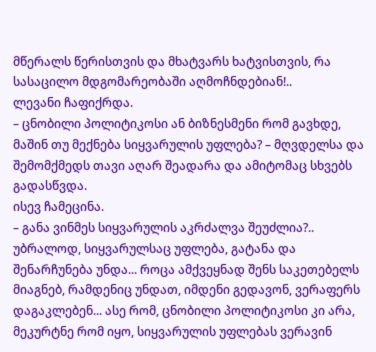მწერალს წერისთვის და მხატვარს ხატვისთვის, რა სასაცილო მდგომარეობაში აღმოჩნდებიან!..
ლევანი ჩაფიქრდა.
– ცნობილი პოლიტიკოსი ან ბიზნესმენი რომ გავხდე, მაშინ თუ მექნება სიყვარულის უფლება? – მღვდელსა და შემომქმედს თავი აღარ შეადარა და ამიტომაც სხვებს გადასწვდა.
ისევ ჩამეცინა.
– განა ვინმეს სიყვარულის აკრძალვა შეუძლია?.. უბრალოდ, სიყვარულსაც უფლება, გატანა და შენარჩუნება უნდა... როცა ამქვეყნად შენს საკეთებელს მიაგნებ, რამდენიც უნდათ, იმდენი გედავონ, ვერაფერს დაგაკლებენ... ასე რომ, ცნობილი პოლიტიკოსი კი არა, მეკურტნე რომ იყო, სიყვარულის უფლებას ვერავინ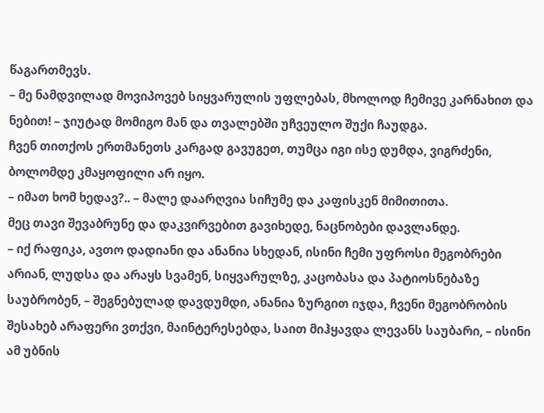წაგართმევს.
– მე ნამდვილად მოვიპოვებ სიყვარულის უფლებას, მხოლოდ ჩემივე კარნახით და ნებით! – ჯიუტად მომიგო მან და თვალებში უჩვეულო შუქი ჩაუდგა.
ჩვენ თითქოს ერთმანეთს კარგად გავუგეთ, თუმცა იგი ისე დუმდა, ვიგრძენი, ბოლომდე კმაყოფილი არ იყო.
– იმათ ხომ ხედავ?.. – მალე დაარღვია სიჩუმე და კაფისკენ მიმითითა.
მეც თავი შევაბრუნე და დაკვირვებით გავიხედე, ნაცნობები დავლანდე.
– იქ რაფიკა, ავთო დადიანი და ანანია სხედან, ისინი ჩემი უფროსი მეგობრები არიან, ლუდსა და არაყს სვამენ, სიყვარულზე, კაცობასა და პატიოსნებაზე საუბრობენ, – შეგნებულად დავდუმდი, ანანია ზურგით იჯდა, ჩვენი მეგობრობის შესახებ არაფერი ვთქვი, მაინტერესებდა, საით მიჰყავდა ლევანს საუბარი, – ისინი ამ უბნის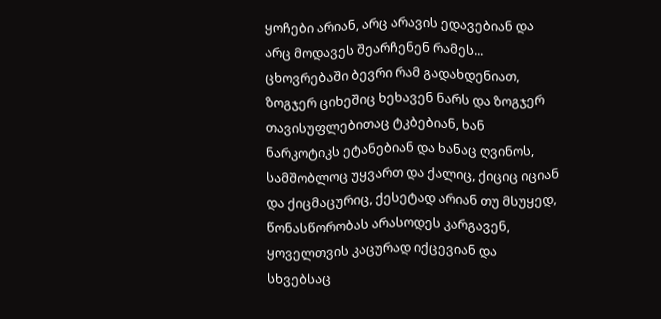ყოჩები არიან, არც არავის ედავებიან და არც მოდავეს შეარჩენენ რამეს... ცხოვრებაში ბევრი რამ გადახდენიათ, ზოგჯერ ციხეშიც ხეხავენ ნარს და ზოგჯერ თავისუფლებითაც ტკბებიან, ხან ნარკოტიკს ეტანებიან და ხანაც ღვინოს, სამშობლოც უყვართ და ქალიც, ქიციც იციან და ქიცმაცურიც, ქესეტად არიან თუ მსუყედ, წონასწორობას არასოდეს კარგავენ, ყოველთვის კაცურად იქცევიან და სხვებსაც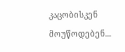კაცობისკენ მოუწოდებენ...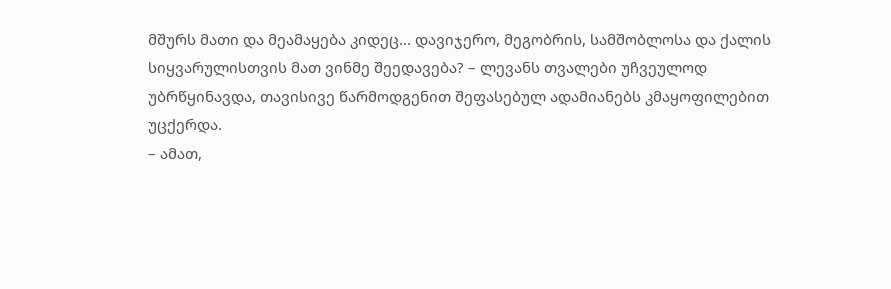მშურს მათი და მეამაყება კიდეც... დავიჯერო, მეგობრის, სამშობლოსა და ქალის სიყვარულისთვის მათ ვინმე შეედავება? – ლევანს თვალები უჩვეულოდ უბრწყინავდა, თავისივე წარმოდგენით შეფასებულ ადამიანებს კმაყოფილებით უცქერდა.
– ამათ,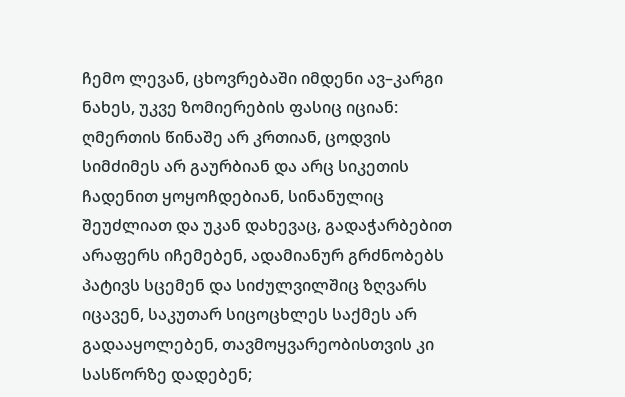ჩემო ლევან, ცხოვრებაში იმდენი ავ–კარგი ნახეს, უკვე ზომიერების ფასიც იციან: ღმერთის წინაშე არ კრთიან, ცოდვის სიმძიმეს არ გაურბიან და არც სიკეთის ჩადენით ყოყოჩდებიან, სინანულიც შეუძლიათ და უკან დახევაც, გადაჭარბებით არაფერს იჩემებენ, ადამიანურ გრძნობებს პატივს სცემენ და სიძულვილშიც ზღვარს იცავენ, საკუთარ სიცოცხლეს საქმეს არ გადააყოლებენ, თავმოყვარეობისთვის კი სასწორზე დადებენ;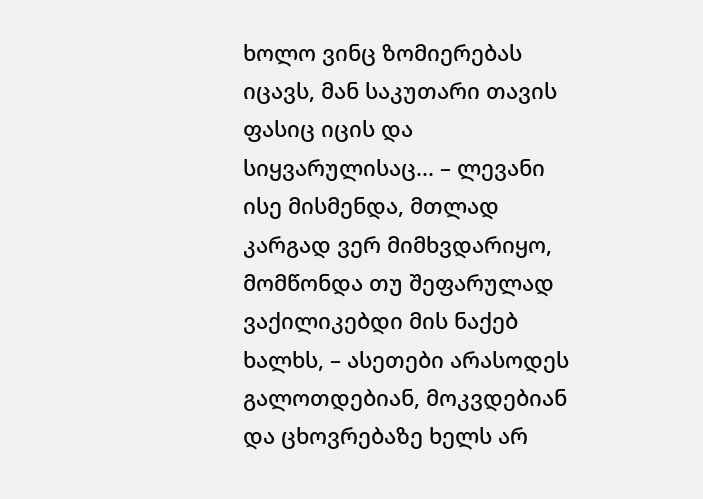ხოლო ვინც ზომიერებას იცავს, მან საკუთარი თავის ფასიც იცის და სიყვარულისაც... – ლევანი ისე მისმენდა, მთლად კარგად ვერ მიმხვდარიყო, მომწონდა თუ შეფარულად ვაქილიკებდი მის ნაქებ ხალხს, – ასეთები არასოდეს გალოთდებიან, მოკვდებიან და ცხოვრებაზე ხელს არ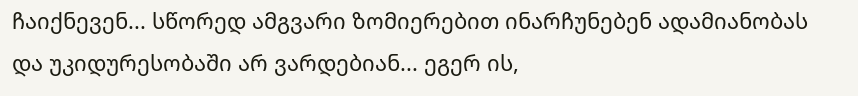ჩაიქნევენ... სწორედ ამგვარი ზომიერებით ინარჩუნებენ ადამიანობას და უკიდურესობაში არ ვარდებიან... ეგერ ის,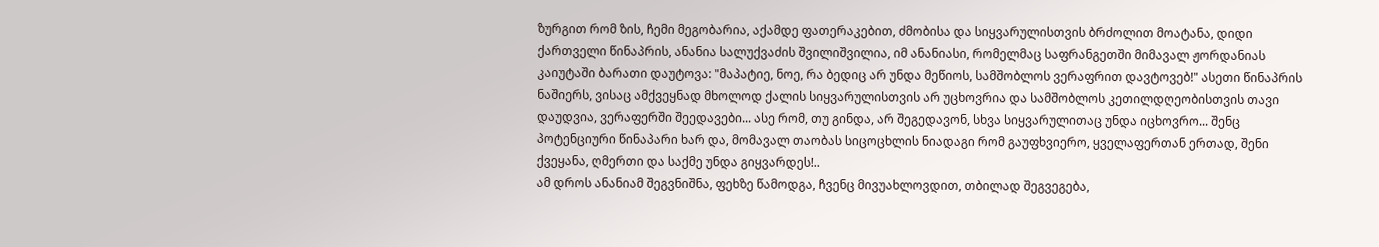ზურგით რომ ზის, ჩემი მეგობარია, აქამდე ფათერაკებით, ძმობისა და სიყვარულისთვის ბრძოლით მოატანა, დიდი ქართველი წინაპრის, ანანია სალუქვაძის შვილიშვილია, იმ ანანიასი, რომელმაც საფრანგეთში მიმავალ ჟორდანიას კაიუტაში ბარათი დაუტოვა: "მაპატიე, ნოე, რა ბედიც არ უნდა მეწიოს, სამშობლოს ვერაფრით დავტოვებ!" ასეთი წინაპრის ნაშიერს, ვისაც ამქვეყნად მხოლოდ ქალის სიყვარულისთვის არ უცხოვრია და სამშობლოს კეთილდღეობისთვის თავი დაუდვია, ვერაფერში შეედავები... ასე რომ, თუ გინდა, არ შეგედავონ, სხვა სიყვარულითაც უნდა იცხოვრო... შენც პოტენციური წინაპარი ხარ და, მომავალ თაობას სიცოცხლის ნიადაგი რომ გაუფხვიერო, ყველაფერთან ერთად, შენი ქვეყანა, ღმერთი და საქმე უნდა გიყვარდეს!..
ამ დროს ანანიამ შეგვნიშნა, ფეხზე წამოდგა, ჩვენც მივუახლოვდით, თბილად შეგვეგება,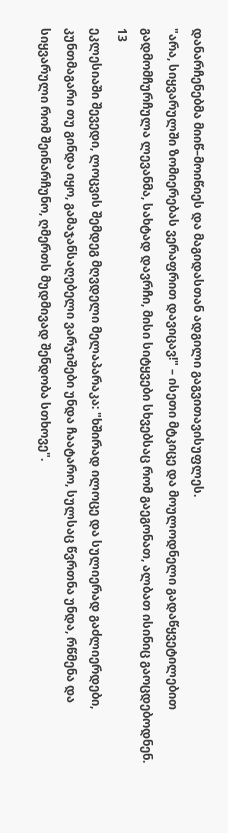დანარჩენებმა მიიწ–მოიწიეს და მაგიდასთან ადგილი გაგვითავისუფლეს.
"არა, სიყვარულში ზომიერებას ვერაფრით დავიცავ!" – ისეთი მტკიცე და მოულოდნელი გადაწყვეტილებით გადმომჩურჩულა ლევანმა, სახტად დავრჩი, მისი სიტყვები სხვებსაც რომ გაეგონათ, ალბათ ისინიც გაოცდებოდნენ.
13
ეკლესიაში შევედი, ლოცვის შემდეგ მღვდელი მელაპარაკა: "ხშირად ილოცე და სულიერად გაძლიერდები, კუნთმაგარი თუ გინდა იყო, გამაჯანსაღებელი ვარჯიშები უნდა ჩაატარო, სულსაც წვრთნა უნდა, რწმენა და სიყვარული რომ შეინარჩუნო, ღმერთს მუდმივად შენდობა სთხოვე".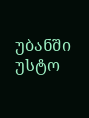უბანში უსტო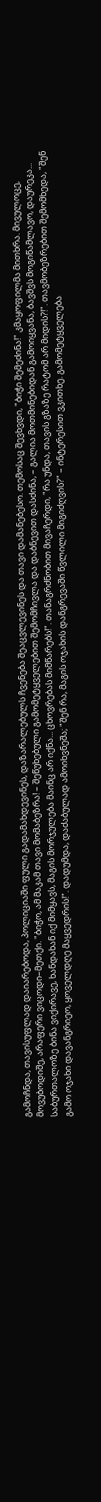გამოჩნდა, თავისუფლად დაიარებოდა, პოლიციაში ფული გადამახდევინეს, დაზარალებულს ჩვენება შეაცვლევინეს და თავი დამანებესო. თემოსაც შევხვდი, "ბიჭი შემეძინა!" კმაყოფილმა მითხრა. მივულოცე, მოვუბოდიშე, არაფერი ვიცოდი–მეთქი. "ბიჭო, ამ მაკამ თავი მომაბეზრა! – შეწუხებული გამომეტყველებით შემომჩივლა და დაბნევით დასძინა, – გალია მოთმინებიდან გამოიყვანა, ბავშვს მოგიწამლავო, დაურეკა... საბურთალოზე ბინა ვიქირავე, ხანდახან იქ მიმყავს, მაგის მორჯულება მაინც არ იქნა... ცხოვრებას მიმწარებს!". თანაგრძნობით მივაჩერდი, "რა უნდა, თავის გზაზე რატომ არ მიდის?!". თავმობეზრებით შემომხედა, "შენ გამო ოჯახი დავანგრიეო, ყოველდღე მაყვედრის!". დადუმდა, დაძაბულად ამოიხვნეშა; "შენ რა, მაგის ოჯახის დანგრევაში წვლილი მიგიძღვის?" – ინტერესით ვკითხე. გამომეტყველება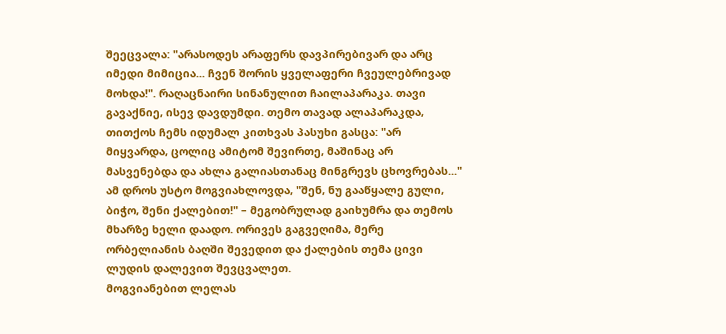შეეცვალა: "არასოდეს არაფერს დავპირებივარ და არც იმედი მიმიცია... ჩვენ შორის ყველაფერი ჩვეულებრივად მოხდა!". რაღაცნაირი სინანულით ჩაილაპარაკა. თავი გავაქნიე, ისევ დავდუმდი. თემო თავად ალაპარაკდა, თითქოს ჩემს იდუმალ კითხვას პასუხი გასცა: "არ მიყვარდა, ცოლიც ამიტომ შევირთე, მაშინაც არ მასვენებდა და ახლა გალიასთანაც მინგრევს ცხოვრებას..." ამ დროს უსტო მოგვიახლოვდა, "შენ, ნუ გააწყალე გული, ბიჭო, შენი ქალებით!" – მეგობრულად გაიხუმრა და თემოს მხარზე ხელი დაადო. ორივეს გაგვეღიმა, მერე ორბელიანის ბაღში შევედით და ქალების თემა ცივი ლუდის დალევით შევცვალეთ.
მოგვიანებით ლელას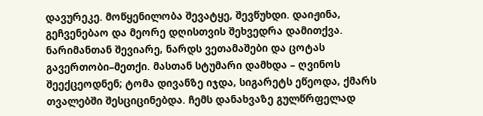დავურეკე. მოწყენილობა შევატყე, შევწუხდი. დაიჟინა, გეჩვენებაო და მეორე დღისთვის შეხვედრა დამითქვა.
ნარიმანთან შევიარე, ნარდს ვეთამაშები და ცოტას გავერთობი–მეთქი. მასთან სტუმარი დამხდა – ღვინოს შეექცეოდნენ; ტომა დივანზე იჯდა, სიგარეტს ეწეოდა, ქმარს თვალებში შესციცინებდა. ჩემს დანახვაზე გულწრფელად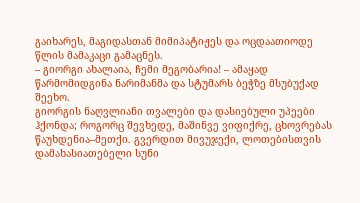გაიხარეს, მაგიდასთან მიმიპატიჟეს და ოცდაათიოდე წლის მამაკაცი გამაცნეს.
– გიორგი ახალაია, ჩემი მეგობარია! – ამაყად წარმომიდგინა ნარიმანმა და სტუმარს ბეჭზე მსუბუქად შეეხო.
გიორგის ნაღვლიანი თვალები და დასიებული უპეები ჰქონდა; როგორც შევხედე, მაშინვე ვიფიქრე, ცხოვრებას წაუხდენია–მეთქი. გვერდით მივუჯექი, ლოთებისთვის დამახასიათებელი სუნი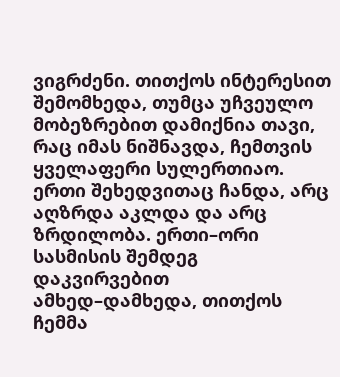ვიგრძენი. თითქოს ინტერესით შემომხედა, თუმცა უჩვეულო მობეზრებით დამიქნია თავი, რაც იმას ნიშნავდა, ჩემთვის ყველაფერი სულერთიაო. ერთი შეხედვითაც ჩანდა, არც აღზრდა აკლდა და არც ზრდილობა. ერთი–ორი სასმისის შემდეგ დაკვირვებით ამხედ–დამხედა, თითქოს ჩემმა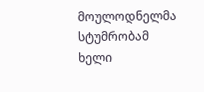მოულოდნელმა სტუმრობამ ხელი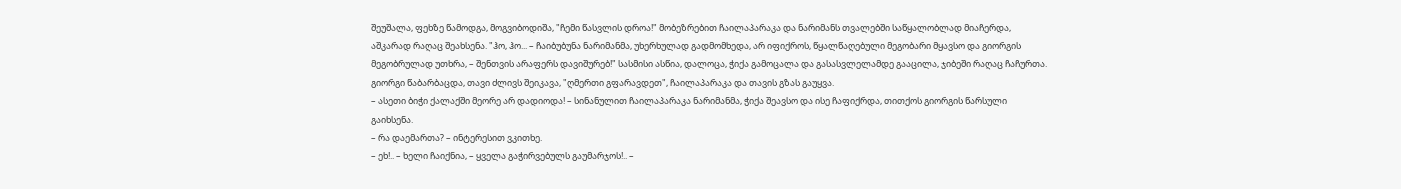შეუშალა, ფეხზე წამოდგა, მოგვიბოდიშა, "ჩემი წასვლის დროა!" მობეზრებით ჩაილაპარაკა და ნარიმანს თვალებში საწყალობლად მიაჩერდა, აშკარად რაღაც შეახსენა. "ჰო, ჰო... – ჩაიბუბუნა ნარიმანმა, უხერხულად გადმომხედა, არ იფიქროს, წყალწაღებული მეგობარი მყავსო და გიორგის მეგობრულად უთხრა, – შენთვის არაფერს დავიშურებ!" სასმისი ასწია, დალოცა, ჭიქა გამოცალა და გასასვლელამდე გააცილა, ჯიბეში რაღაც ჩაჩურთა. გიორგი წაბარბაცდა, თავი ძლივს შეიკავა, "ღმერთი გფარავდეთ", ჩაილაპარაკა და თავის გზას გაუყვა.
– ასეთი ბიჭი ქალაქში მეორე არ დადიოდა! – სინანულით ჩაილაპარაკა ნარიმანმა, ჭიქა შეავსო და ისე ჩაფიქრდა, თითქოს გიორგის წარსული გაიხსენა.
– რა დაემართა? – ინტერესით ვკითხე.
– ეხ!.. – ხელი ჩაიქნია, – ყველა გაჭირვებულს გაუმარჯოს!.. –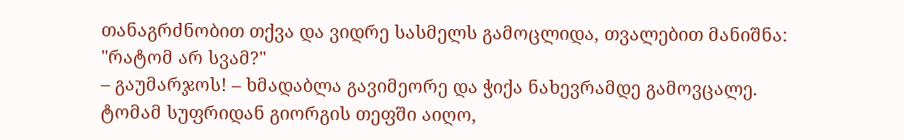თანაგრძნობით თქვა და ვიდრე სასმელს გამოცლიდა, თვალებით მანიშნა: "რატომ არ სვამ?"
– გაუმარჯოს! – ხმადაბლა გავიმეორე და ჭიქა ნახევრამდე გამოვცალე.
ტომამ სუფრიდან გიორგის თეფში აიღო,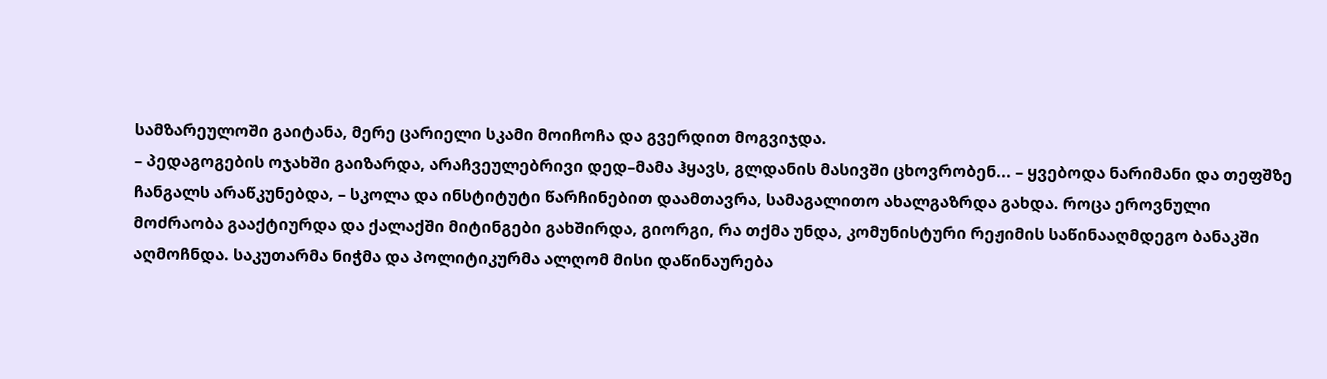სამზარეულოში გაიტანა, მერე ცარიელი სკამი მოიჩოჩა და გვერდით მოგვიჯდა.
– პედაგოგების ოჯახში გაიზარდა, არაჩვეულებრივი დედ–მამა ჰყავს, გლდანის მასივში ცხოვრობენ... – ყვებოდა ნარიმანი და თეფშზე ჩანგალს არაწკუნებდა, – სკოლა და ინსტიტუტი წარჩინებით დაამთავრა, სამაგალითო ახალგაზრდა გახდა. როცა ეროვნული მოძრაობა გააქტიურდა და ქალაქში მიტინგები გახშირდა, გიორგი, რა თქმა უნდა, კომუნისტური რეჟიმის საწინააღმდეგო ბანაკში აღმოჩნდა. საკუთარმა ნიჭმა და პოლიტიკურმა ალღომ მისი დაწინაურება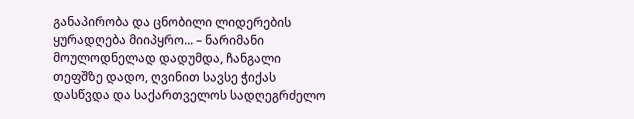განაპირობა და ცნობილი ლიდერების ყურადღება მიიპყრო... – ნარიმანი მოულოდნელად დადუმდა, ჩანგალი თეფშზე დადო, ღვინით სავსე ჭიქას დასწვდა და საქართველოს სადღეგრძელო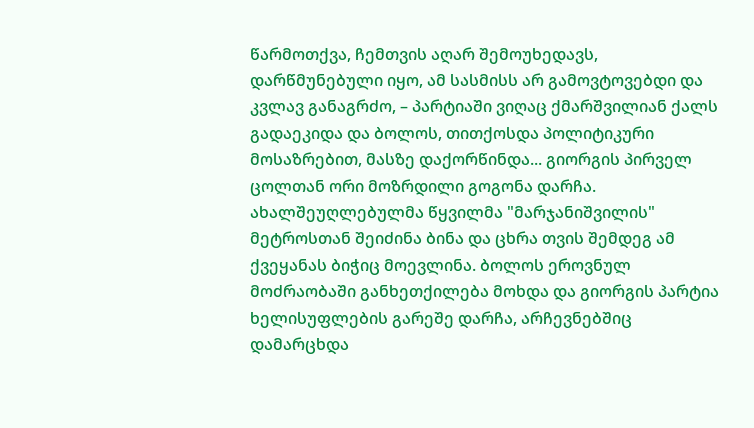წარმოთქვა, ჩემთვის აღარ შემოუხედავს, დარწმუნებული იყო, ამ სასმისს არ გამოვტოვებდი და კვლავ განაგრძო, – პარტიაში ვიღაც ქმარშვილიან ქალს გადაეკიდა და ბოლოს, თითქოსდა პოლიტიკური მოსაზრებით, მასზე დაქორწინდა... გიორგის პირველ ცოლთან ორი მოზრდილი გოგონა დარჩა. ახალშეუღლებულმა წყვილმა "მარჯანიშვილის" მეტროსთან შეიძინა ბინა და ცხრა თვის შემდეგ ამ ქვეყანას ბიჭიც მოევლინა. ბოლოს ეროვნულ მოძრაობაში განხეთქილება მოხდა და გიორგის პარტია ხელისუფლების გარეშე დარჩა, არჩევნებშიც დამარცხდა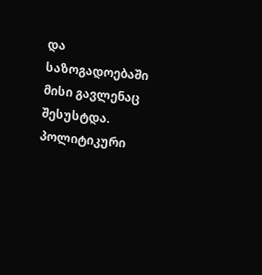და საზოგადოებაში მისი გავლენაც შესუსტდა. პოლიტიკური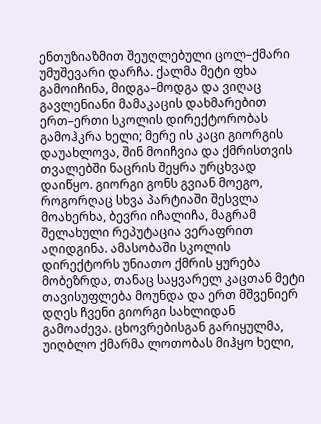ენთუზიაზმით შეუღლებული ცოლ–ქმარი უმუშევარი დარჩა. ქალმა მეტი ფხა გამოიჩინა, მიდგა–მოდგა და ვიღაც გავლენიანი მამაკაცის დახმარებით ერთ–ერთი სკოლის დირექტორობას გამოჰკრა ხელი; მერე ის კაცი გიორგის დაუახლოვა, შინ მოიჩვია და ქმრისთვის თვალებში ნაცრის შეყრა ურცხვად დაიწყო. გიორგი გონს გვიან მოეგო, როგორღაც სხვა პარტიაში შესვლა მოახერხა, ბევრი იჩალიჩა, მაგრამ შელახული რეპუტაცია ვერაფრით აღიდგინა. ამასობაში სკოლის დირექტორს უნიათო ქმრის ყურება მობეზრდა, თანაც საყვარელ კაცთან მეტი თავისუფლება მოუნდა და ერთ მშვენიერ დღეს ჩვენი გიორგი სახლიდან გამოაძევა. ცხოვრებისგან გარიყულმა, უიღბლო ქმარმა ლოთობას მიჰყო ხელი,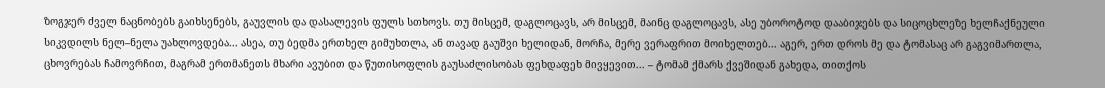ზოგჯერ ძველ ნაცნობებს გაიხსენებს, გაუვლის და დასალევის ფულს სთხოვს. თუ მისცემ, დაგლოცავს, არ მისცემ, მაინც დაგლოცავს, ასე უბოროტოდ დააბიჯებს და სიცოცხლეზე ხელჩაქნეული სიკვდილს ნელ–ნელა უახლოვდება... ასეა, თუ ბედმა ერთხელ გიმუხთლა, ან თავად გაუშვი ხელიდან, მორჩა, მერე ვერაფრით მოიხელთებ... აგერ, ერთ დროს მე და ტომასაც არ გაგვიმართლა, ცხოვრებას ჩამოვრჩით, მაგრამ ერთმანეთს მხარი ავუბით და წუთისოფლის გაუსაძლისობას ფეხდაფეხ მივყევით... – ტომამ ქმარს ქვეშიდან გახედა, თითქოს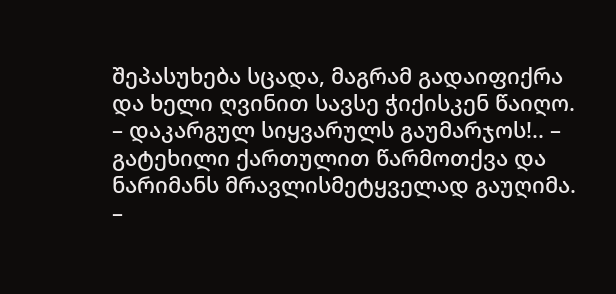შეპასუხება სცადა, მაგრამ გადაიფიქრა და ხელი ღვინით სავსე ჭიქისკენ წაიღო.
– დაკარგულ სიყვარულს გაუმარჯოს!.. – გატეხილი ქართულით წარმოთქვა და ნარიმანს მრავლისმეტყველად გაუღიმა.
–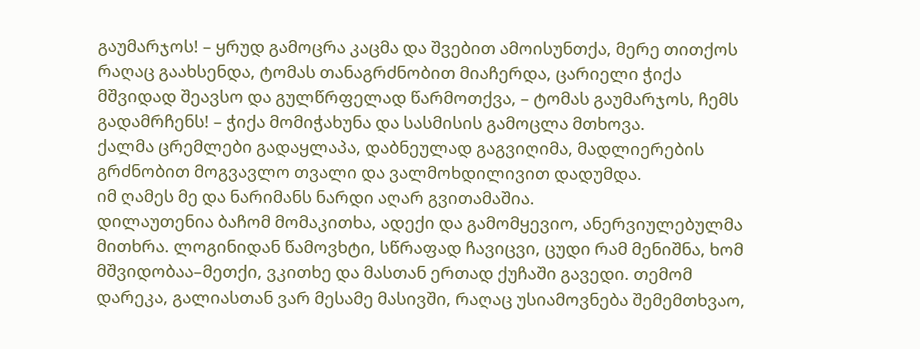გაუმარჯოს! – ყრუდ გამოცრა კაცმა და შვებით ამოისუნთქა, მერე თითქოს რაღაც გაახსენდა, ტომას თანაგრძნობით მიაჩერდა, ცარიელი ჭიქა მშვიდად შეავსო და გულწრფელად წარმოთქვა, – ტომას გაუმარჯოს, ჩემს გადამრჩენს! – ჭიქა მომიჭახუნა და სასმისის გამოცლა მთხოვა.
ქალმა ცრემლები გადაყლაპა, დაბნეულად გაგვიღიმა, მადლიერების გრძნობით მოგვავლო თვალი და ვალმოხდილივით დადუმდა.
იმ ღამეს მე და ნარიმანს ნარდი აღარ გვითამაშია.
დილაუთენია ბაჩომ მომაკითხა, ადექი და გამომყევიო, ანერვიულებულმა მითხრა. ლოგინიდან წამოვხტი, სწრაფად ჩავიცვი, ცუდი რამ მენიშნა, ხომ მშვიდობაა–მეთქი, ვკითხე და მასთან ერთად ქუჩაში გავედი. თემომ დარეკა, გალიასთან ვარ მესამე მასივში, რაღაც უსიამოვნება შემემთხვაო,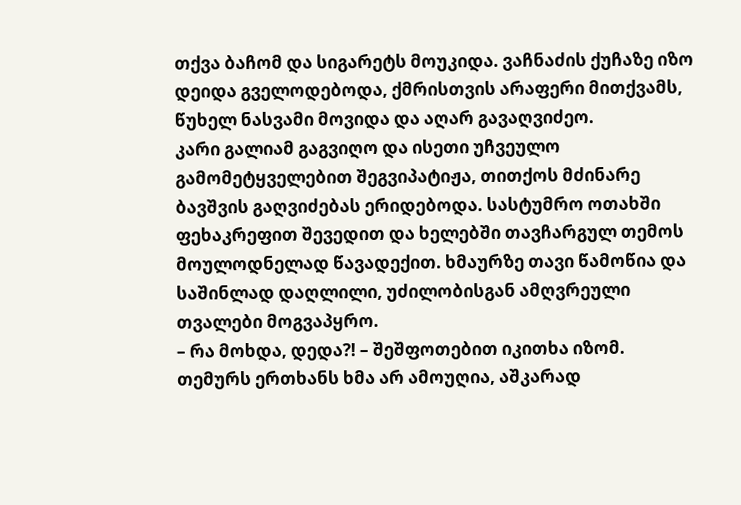თქვა ბაჩომ და სიგარეტს მოუკიდა. ვაჩნაძის ქუჩაზე იზო დეიდა გველოდებოდა, ქმრისთვის არაფერი მითქვამს, წუხელ ნასვამი მოვიდა და აღარ გავაღვიძეო.
კარი გალიამ გაგვიღო და ისეთი უჩვეულო გამომეტყველებით შეგვიპატიჟა, თითქოს მძინარე ბავშვის გაღვიძებას ერიდებოდა. სასტუმრო ოთახში ფეხაკრეფით შევედით და ხელებში თავჩარგულ თემოს მოულოდნელად წავადექით. ხმაურზე თავი წამოწია და საშინლად დაღლილი, უძილობისგან ამღვრეული თვალები მოგვაპყრო.
– რა მოხდა, დედა?! – შეშფოთებით იკითხა იზომ.
თემურს ერთხანს ხმა არ ამოუღია, აშკარად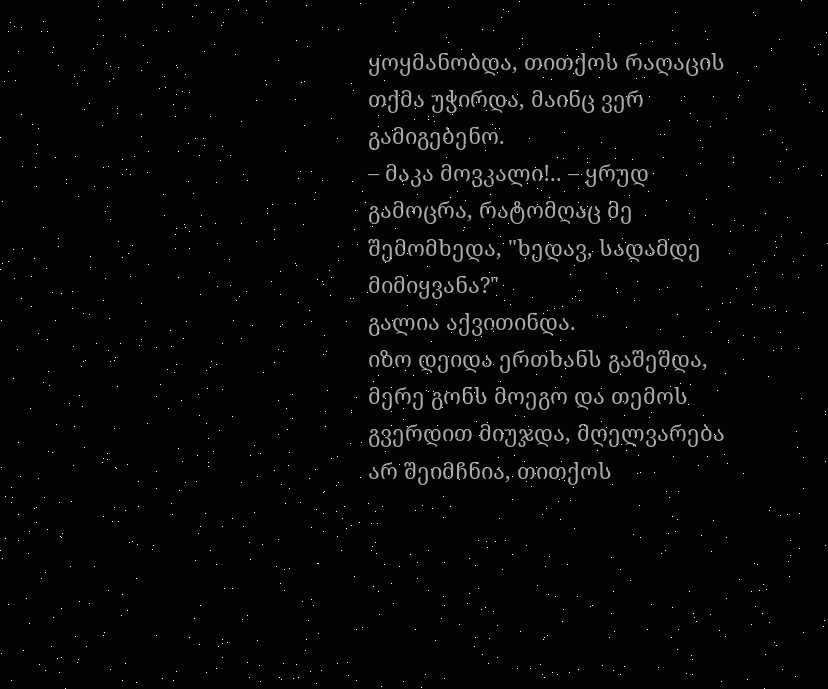ყოყმანობდა, თითქოს რაღაცის თქმა უჭირდა, მაინც ვერ გამიგებენო.
– მაკა მოვკალი!.. – ყრუდ გამოცრა, რატომღაც მე შემომხედა, "ხედავ, სადამდე მიმიყვანა?"
გალია აქვითინდა.
იზო დეიდა ერთხანს გაშეშდა, მერე გონს მოეგო და თემოს გვერდით მიუჯდა, მღელვარება არ შეიმჩნია, თითქოს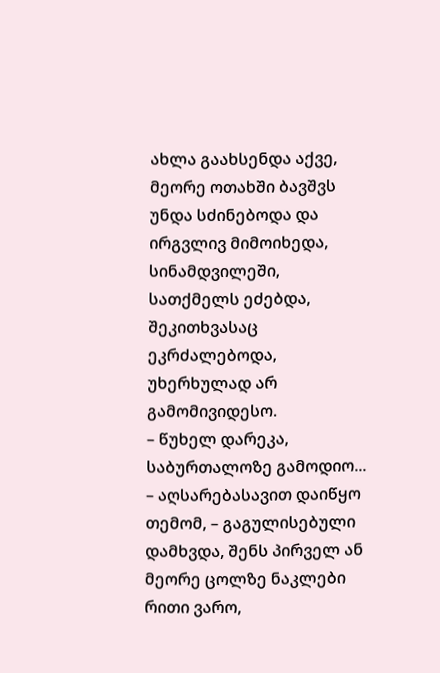ახლა გაახსენდა აქვე, მეორე ოთახში ბავშვს უნდა სძინებოდა და ირგვლივ მიმოიხედა, სინამდვილეში, სათქმელს ეძებდა, შეკითხვასაც ეკრძალებოდა, უხერხულად არ გამომივიდესო.
– წუხელ დარეკა, საბურთალოზე გამოდიო... – აღსარებასავით დაიწყო თემომ, – გაგულისებული დამხვდა, შენს პირველ ან მეორე ცოლზე ნაკლები რითი ვარო,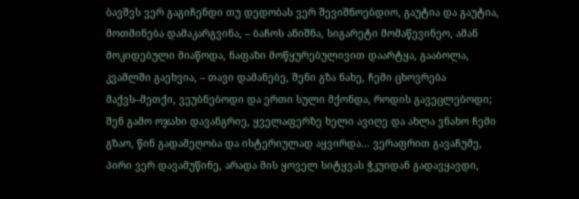ბავშვს ვერ გაგიჩენდი თუ დედობას ვერ შევიშნოებდიო, გაუტია და გაუტია, მოთმინება დამაკარგვინა, – ბაჩოს ანიშნა, სიგარეტი მომაწევინეო, ამან მოკიდებული მიაწოდა, ნაფაზი მოწყურებულივით დაარტყა, გააბოლა, კვამლში გაეხვია, – თავი დამანებე, შენი გზა ნახე, ჩემი ცხოვრება მაქვს–მეთქი, ვეუბნებოდი და ერთი სული მქონდა, როდის გავეცლებოდი; შენ გამო ოჯახი დავანგრიე, ყველაფერზე ხელი ავიღე და ახლა ვნახო ჩემი გზაო, წინ გადამეღობა და ისტერიულად აყვირდა... ვერაფრით გავაჩუმე, პირი ვერ დავამუწინე, არადა მის ყოველ სიტყვას ჭკუიდან გადავყავდი,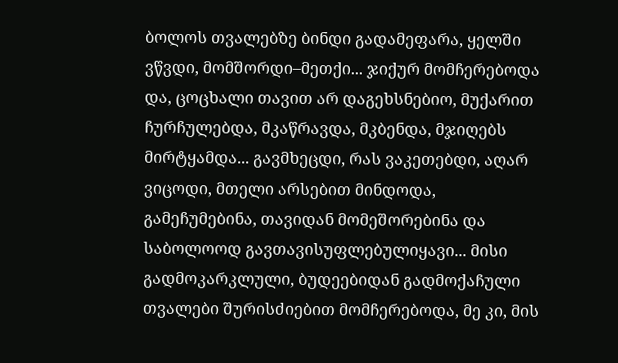ბოლოს თვალებზე ბინდი გადამეფარა, ყელში ვწვდი, მომშორდი–მეთქი... ჯიქურ მომჩერებოდა და, ცოცხალი თავით არ დაგეხსნებიო, მუქარით ჩურჩულებდა, მკაწრავდა, მკბენდა, მჯიღებს მირტყამდა... გავმხეცდი, რას ვაკეთებდი, აღარ ვიცოდი, მთელი არსებით მინდოდა, გამეჩუმებინა, თავიდან მომეშორებინა და საბოლოოდ გავთავისუფლებულიყავი... მისი გადმოკარკლული, ბუდეებიდან გადმოქაჩული თვალები შურისძიებით მომჩერებოდა, მე კი, მის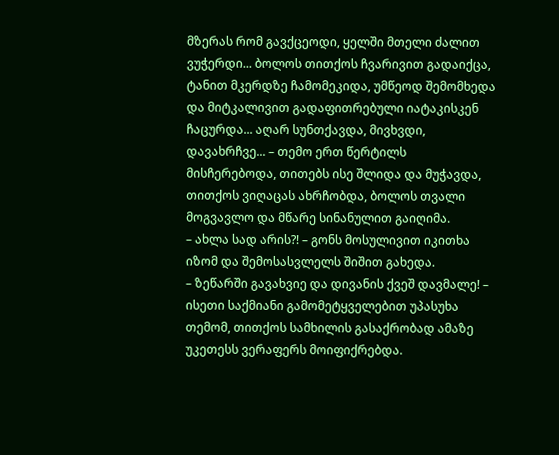მზერას რომ გავქცეოდი, ყელში მთელი ძალით ვუჭერდი... ბოლოს თითქოს ჩვარივით გადაიქცა, ტანით მკერდზე ჩამომეკიდა, უმწეოდ შემომხედა და მიტკალივით გადაფითრებული იატაკისკენ ჩაცურდა... აღარ სუნთქავდა, მივხვდი, დავახრჩვე... – თემო ერთ წერტილს მისჩერებოდა, თითებს ისე შლიდა და მუჭავდა, თითქოს ვიღაცას ახრჩობდა, ბოლოს თვალი მოგვავლო და მწარე სინანულით გაიღიმა.
– ახლა სად არის?! – გონს მოსულივით იკითხა იზომ და შემოსასვლელს შიშით გახედა.
– ზეწარში გავახვიე და დივანის ქვეშ დავმალე! – ისეთი საქმიანი გამომეტყველებით უპასუხა თემომ, თითქოს სამხილის გასაქრობად ამაზე უკეთესს ვერაფერს მოიფიქრებდა.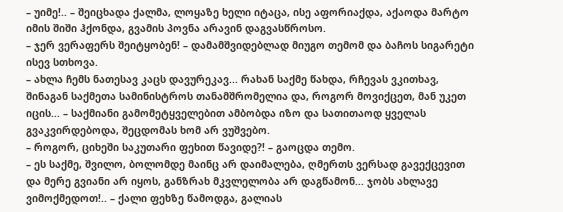– უიმე!.. – შეიცხადა ქალმა, ლოყაზე ხელი იტაცა, ისე აფორიაქდა, აქაოდა მარტო იმის შიში ჰქონდა, გვამის პოვნა არავინ დაგვასწროსო.
– ჯერ ვერაფერს შეიტყობენ! – დამამშვიდებლად მიუგო თემომ და ბაჩოს სიგარეტი ისევ სთხოვა.
– ახლა ჩემს ნათესავ კაცს დავურეკავ... რახან საქმე წახდა, რჩევას ვკითხავ, შინაგან საქმეთა სამინისტროს თანამშრომელია და, როგორ მოვიქცეთ, მან უკეთ იცის... – საქმიანი გამომეტყველებით ამბობდა იზო და სათითაოდ ყველას გვაკვირდებოდა, შეცდომას ხომ არ ვუშვებო.
– როგორ, ციხეში საკუთარი ფეხით წავიდე?! – გაოცდა თემო.
– ეს საქმე, შვილო, ბოლომდე მაინც არ დაიმალება, ღმერთს ვერსად გავექცევით და მერე გვიანი არ იყოს, განზრახ მკვლელობა არ დაგწამონ... ჯობს ახლავე ვიმოქმედოთ!.. – ქალი ფეხზე წამოდგა, გალიას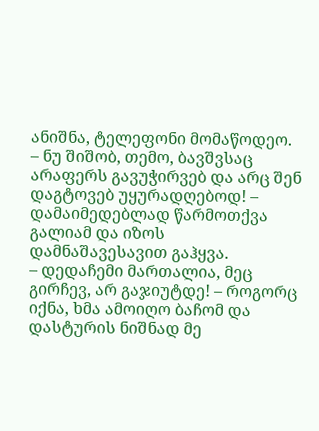ანიშნა, ტელეფონი მომაწოდეო.
– ნუ შიშობ, თემო, ბავშვსაც არაფერს გავუჭირვებ და არც შენ დაგტოვებ უყურადღებოდ! – დამაიმედებლად წარმოთქვა გალიამ და იზოს დამნაშავესავით გაჰყვა.
– დედაჩემი მართალია, მეც გირჩევ, არ გაჯიუტდე! – როგორც იქნა, ხმა ამოიღო ბაჩომ და დასტურის ნიშნად მე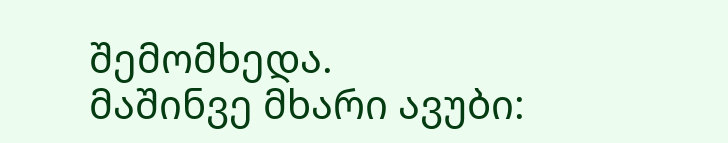შემომხედა.
მაშინვე მხარი ავუბი: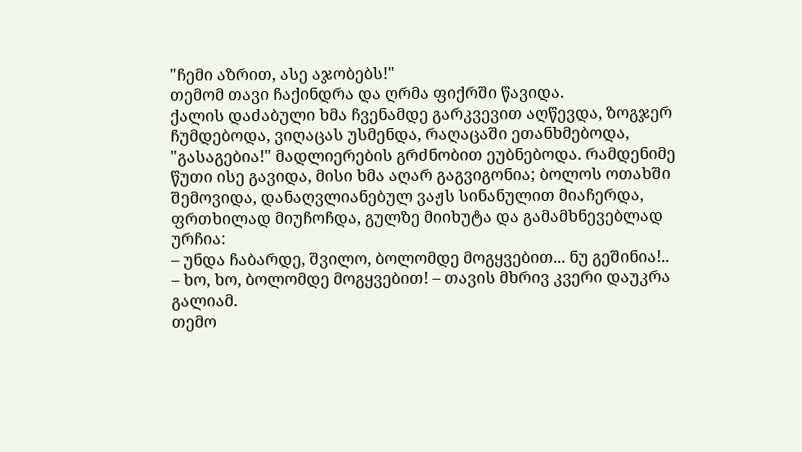"ჩემი აზრით, ასე აჯობებს!"
თემომ თავი ჩაქინდრა და ღრმა ფიქრში წავიდა.
ქალის დაძაბული ხმა ჩვენამდე გარკვევით აღწევდა, ზოგჯერ ჩუმდებოდა, ვიღაცას უსმენდა, რაღაცაში ეთანხმებოდა, "გასაგებია!" მადლიერების გრძნობით ეუბნებოდა. რამდენიმე წუთი ისე გავიდა, მისი ხმა აღარ გაგვიგონია; ბოლოს ოთახში შემოვიდა, დანაღვლიანებულ ვაჟს სინანულით მიაჩერდა, ფრთხილად მიუჩოჩდა, გულზე მიიხუტა და გამამხნევებლად ურჩია:
– უნდა ჩაბარდე, შვილო, ბოლომდე მოგყვებით... ნუ გეშინია!..
– ხო, ხო, ბოლომდე მოგყვებით! – თავის მხრივ კვერი დაუკრა გალიამ.
თემო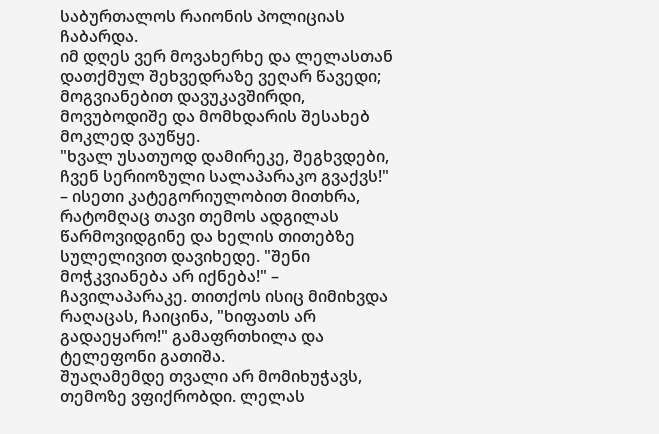საბურთალოს რაიონის პოლიციას ჩაბარდა.
იმ დღეს ვერ მოვახერხე და ლელასთან დათქმულ შეხვედრაზე ვეღარ წავედი; მოგვიანებით დავუკავშირდი, მოვუბოდიშე და მომხდარის შესახებ მოკლედ ვაუწყე.
"ხვალ უსათუოდ დამირეკე, შეგხვდები, ჩვენ სერიოზული სალაპარაკო გვაქვს!" – ისეთი კატეგორიულობით მითხრა, რატომღაც თავი თემოს ადგილას წარმოვიდგინე და ხელის თითებზე სულელივით დავიხედე. "შენი მოჭკვიანება არ იქნება!" – ჩავილაპარაკე. თითქოს ისიც მიმიხვდა რაღაცას, ჩაიცინა, "ხიფათს არ გადაეყარო!" გამაფრთხილა და ტელეფონი გათიშა.
შუაღამემდე თვალი არ მომიხუჭავს, თემოზე ვფიქრობდი. ლელას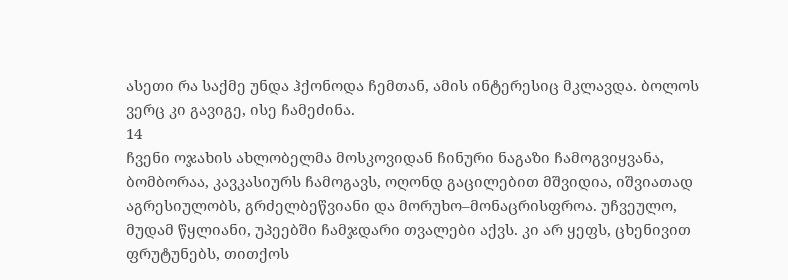ასეთი რა საქმე უნდა ჰქონოდა ჩემთან, ამის ინტერესიც მკლავდა. ბოლოს ვერც კი გავიგე, ისე ჩამეძინა.
14
ჩვენი ოჯახის ახლობელმა მოსკოვიდან ჩინური ნაგაზი ჩამოგვიყვანა, ბომბორაა, კავკასიურს ჩამოგავს, ოღონდ გაცილებით მშვიდია, იშვიათად აგრესიულობს, გრძელბეწვიანი და მორუხო–მონაცრისფროა. უჩვეულო, მუდამ წყლიანი, უპეებში ჩამჯდარი თვალები აქვს. კი არ ყეფს, ცხენივით ფრუტუნებს, თითქოს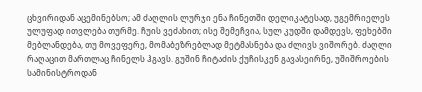ცხვირიდან აცემინებსო; ამ ძაღლის ლურჯი ენა ჩინეთში დელიკატესად, უგემრიელეს ულუფად ითვლება თურმე. ჩუის ვეძახით; ისე შემეჩვია, სულ კუდში დამდევს, ფეხებში მებლანდება, თუ მოვეფერე, მომაბეზრებლად მეტმასნება და ძლივს ვიშორებ. ძაღლი რაღაცით მართლაც ჩინელს ჰგავს. გუშინ ჩიტაძის ქუჩისკენ გავასეირნე, უშიშროების სამინისტროდან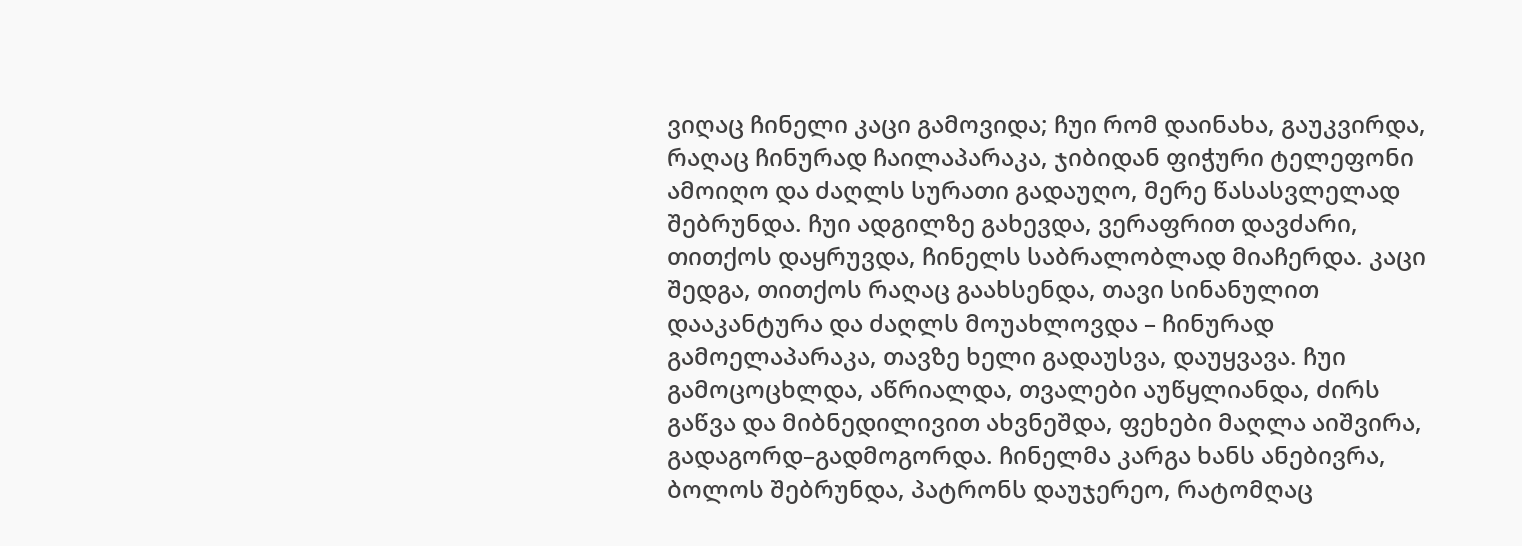ვიღაც ჩინელი კაცი გამოვიდა; ჩუი რომ დაინახა, გაუკვირდა, რაღაც ჩინურად ჩაილაპარაკა, ჯიბიდან ფიჭური ტელეფონი ამოიღო და ძაღლს სურათი გადაუღო, მერე წასასვლელად შებრუნდა. ჩუი ადგილზე გახევდა, ვერაფრით დავძარი, თითქოს დაყრუვდა, ჩინელს საბრალობლად მიაჩერდა. კაცი შედგა, თითქოს რაღაც გაახსენდა, თავი სინანულით დააკანტურა და ძაღლს მოუახლოვდა – ჩინურად გამოელაპარაკა, თავზე ხელი გადაუსვა, დაუყვავა. ჩუი გამოცოცხლდა, აწრიალდა, თვალები აუწყლიანდა, ძირს გაწვა და მიბნედილივით ახვნეშდა, ფეხები მაღლა აიშვირა, გადაგორდ–გადმოგორდა. ჩინელმა კარგა ხანს ანებივრა, ბოლოს შებრუნდა, პატრონს დაუჯერეო, რატომღაც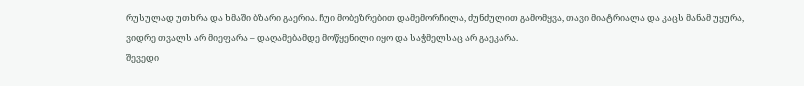რუსულად უთხრა და ხმაში ბზარი გაერია. ჩუი მობეზრებით დამემორჩილა, ძუნძულით გამომყვა, თავი მიატრიალა და კაცს მანამ უყურა, ვიდრე თვალს არ მიეფარა – დაღამებამდე მოწყენილი იყო და საჭმელსაც არ გაეკარა.
შევედი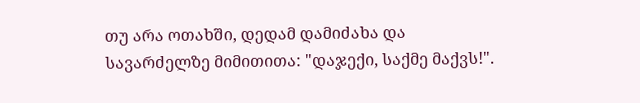თუ არა ოთახში, დედამ დამიძახა და სავარძელზე მიმითითა: "დაჯექი, საქმე მაქვს!".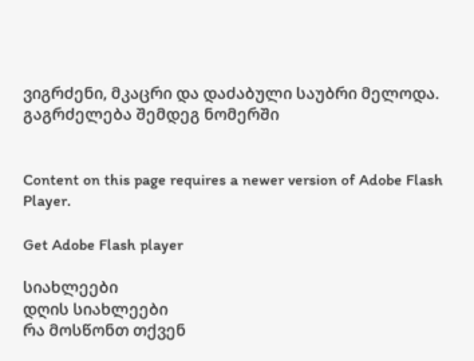ვიგრძენი, მკაცრი და დაძაბული საუბრი მელოდა.
გაგრძელება შემდეგ ნომერში


Content on this page requires a newer version of Adobe Flash Player.

Get Adobe Flash player

სიახლეები
დღის სიახლეები
რა მოსწონთ თქვენ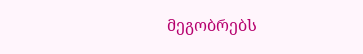მეგობრებს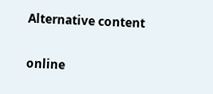Alternative content

online